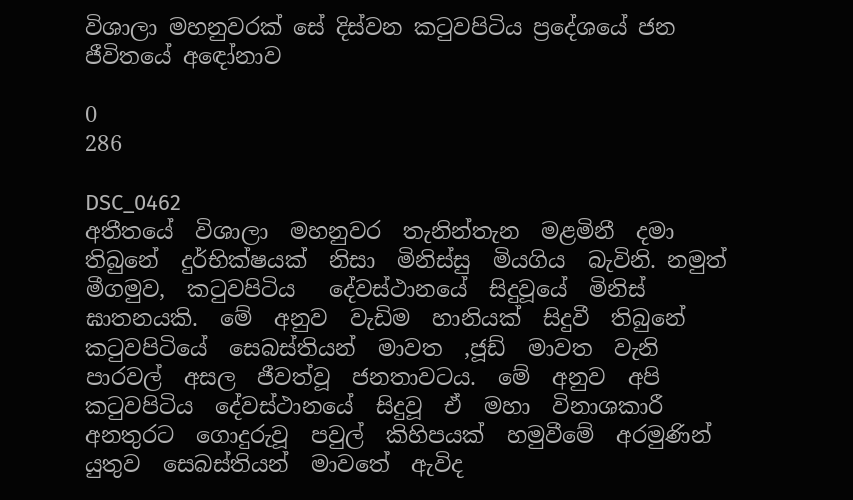විශාලා මහනුවරක් සේ දිස්වන කටුවපිටිය ප්‍රදේශයේ ජන ජීවිතයේ අ‍ඳෝනාව

0
286

DSC_0462
අතීතයේ  විශාලා  මහනුවර  තැනින්තැන  මළමිනී  දමා  තිබුනේ  දුර්භික්ෂයක්  නිසා  මිනිස්සු  මියගිය  බැවිනි. නමුත්     මීගමුව,  කටුවපිටිය   දේවස්ථානයේ  සිදුවූයේ  මිනිස්  ඝාතනයකි.  මේ  අනුව  වැඩිම  හානියක්  සිදුවී  තිබුනේ   කටුවපිටියේ  සෙබස්තියන්  මාවත  ,ජූඩ්  මාවත  වැනි  පාරවල්  අසල  ජීවත්වූ  ජනතාවටය.  මේ  අනුව  අපි  කටුවපිටිය  දේවස්ථානයේ  සිදුවූ  ඒ  මහා  විනාශකාරී  අනතුරට  ගොදුරුවූ  පවුල්  කිහිපයක්  හමුවීමේ  අරමුණින්  යුතුව  සෙබස්තියන්  මාවතේ  ඇවිද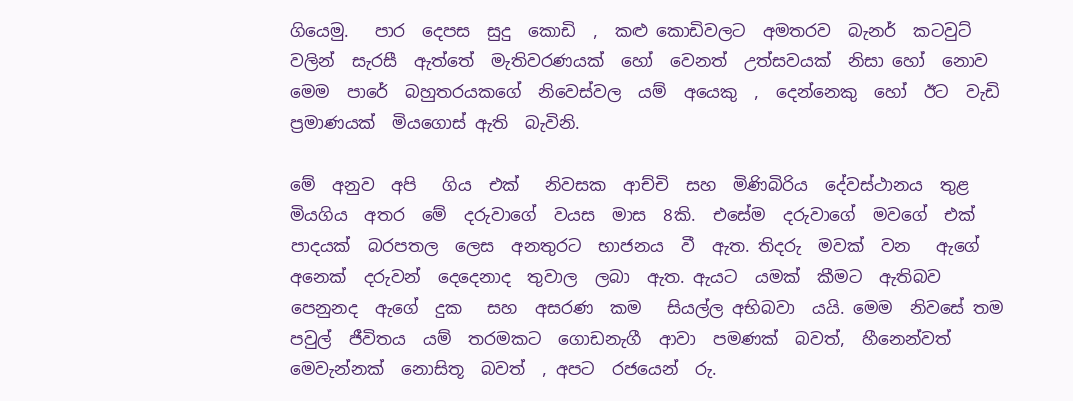ගියෙමු.   පාර  දෙපස  සුදු  කොඩි  ,  කළු කොඩිවලට  අමතරව  බැනර්  කටවුට්  වලින්  සැරසී  ඇත්තේ  මැතිවරණයක්  හෝ  වෙනත්  උත්සවයක්  නිසා හෝ  නොව  මෙම  පාරේ  බහුතරයකගේ  නිවෙස්වල  යම්  අයෙකු  ,  දෙන්නෙකු  හෝ  ඊට  වැඩි  ප්‍රමාණයක්  මියගොස් ඇති  බැවිනි.

මේ  අනුව  අපි   ගිය  එක්   නිවසක  ආච්චි  සහ  මිණිබිරිය  දේවස්ථානය  තුළ  මියගිය  අතර  මේ  දරුවාගේ  වයස  මාස  8කි.  එසේම  දරුවාගේ  මවගේ  එක්  පාදයක්  බරපතල  ලෙස  අනතුරට  භාජනය  වී  ඇත. තිදරු  මවක්  වන   ඇගේ  අනෙක්  දරුවන්  දෙදෙනාද  තුවාල  ලබා  ඇත. ඇයට  යමක්  කීමට  ඇතිබව  පෙනුනද  ඇගේ  දුක   සහ  අසරණ  කම   සියල්ල අභිබවා  යයි. මෙම  නිවසේ තම   පවුල්  ජීවිතය  යම්  තරමකට  ගොඩනැගී  ආවා  පමණක්  බවත්,  හීනෙන්වත්  මෙවැන්නක්  නොසිතූ  බවත්  , අපට  රජයෙන්  රු.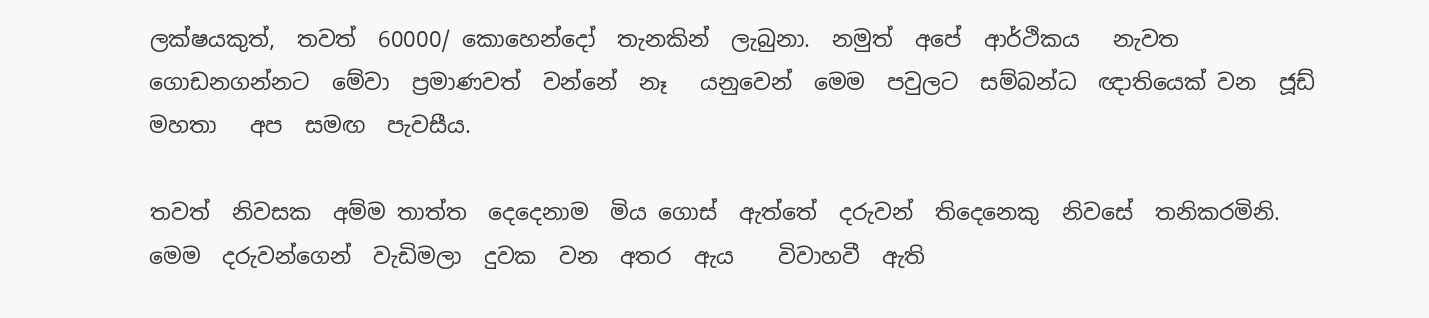ලක්ෂයකුත්,  තවත්  60000/ කොහෙන්දෝ  තැනකින්  ලැබුනා.  නමුත්  අපේ  ආර්ථිකය   නැවත  ගොඩනගන්නට  මේවා  ප්‍රමාණවත්  වන්නේ  නෑ   යනුවෙන්  මෙම  පවුලට  සම්බන්ධ  ඥාතියෙක් වන  ජූඩ්  මහතා   අප  සමඟ  පැවසීය.

තවත්  නිවසක  අම්ම තාත්ත  දෙදෙනාම  මිය ගොස්  ඇත්තේ  දරුවන්  තිදෙ‍නෙකු  නිවසේ  තනිකරමිනි.  මෙම  දරුවන්ගෙන්  වැඩිමලා  දුවක  වන  අතර  ඇය    විවාහවී  ඇති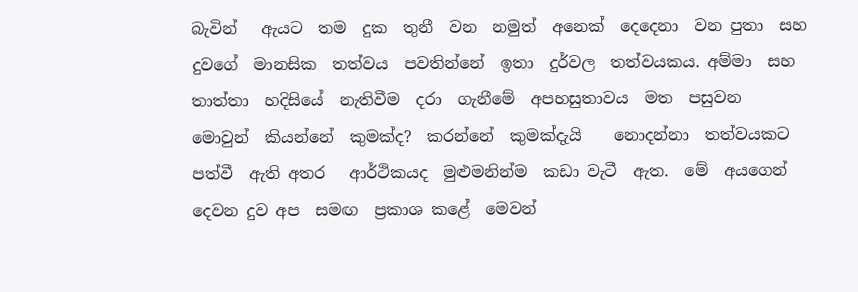බැවින්   ඇයට  තම  දුක  තුනී  වන  නමුත්  අනෙක්  දෙදෙනා  වන පුතා  සහ  දුවගේ  මානසික  තත්වය  පවතින්නේ  ඉතා  දුර්වල  තත්වයකය. අම්මා  සහ  තාත්තා  හදිසියේ  නැතිවීම  දරා  ගැනීමේ  අපහසුතාවය  මත  පසුවන  මොවුන්  කියන්නේ  කුමක්ද?  කරන්නේ  කුමක්දැයි    නොදන්නා  තත්වයකට  පත්වී  ඇති අතර   ආර්ථිකයද  මුළුමනින්ම  කඩා වැටී  ඇත.  මේ  අයගෙන්  දෙවන දුව අප  සමඟ  ප්‍රකාශ කළේ  මෙවන්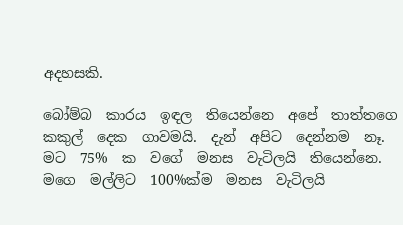අදහසකි.

බෝම්බ  කාරය  ඉඳල  තියෙන්නෙ  අපේ  තාත්තගෙ  කකුල්  දෙක  ගාවමයි.  දැන්  අපිට  දෙන්නම  නෑ.  මට  75%  ක  වගේ  මනස  වැටිලයි  තියෙන්නෙ. මගෙ  මල්ලිට  100%ක්ම  මනස  වැටිලයි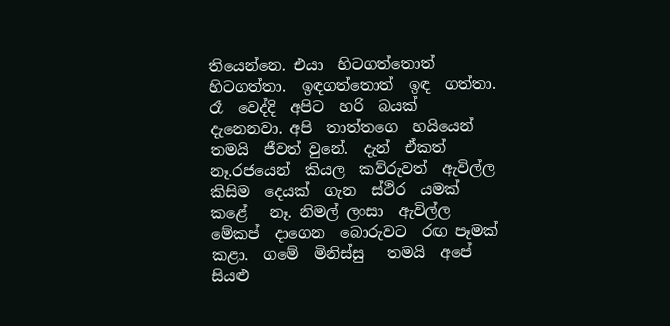තියෙන්නෙ. එයා  හිටගත්තොත්  හිටගත්තා.  ඉඳගත්තොත්  ඉඳ  ගත්තා.  රෑ  වෙද්දි  අපිට  හරි  බයක්  දැනෙනවා. අපි  තාත්තගෙ  හයියෙන්  තමයි  ජීවත් වුනේ.  දැන්  ඒකත්  නෑ.රජයෙන්  කියල  කව්රුවත්  ඇවිල්ල  කිසිම  දෙයක්  ගැන  ස්ථිර  යමක්  කළේ   නෑ. නිමල් ලංසා  ඇවිල්ල  මේකප්  දාගෙන  බොරුවට  රඟ පෑමක්  කළා.  ගමේ  මිනිස්සු   තමයි  අපේ  සියළු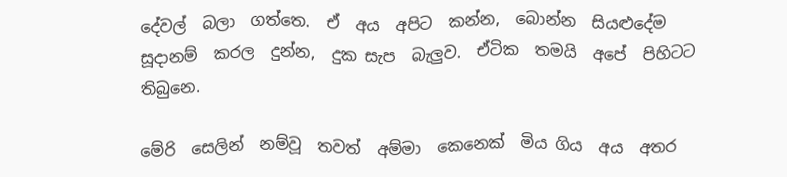දේවල්  බලා  ගත්තෙ.  ඒ  අය  අපිට  කන්න,  බොන්න  සියළුදේම  සූදානම්  කරල  දුන්න,  දුක සැප  බැලුව.  ඒටික  තමයි  අපේ  පිහිටට  තිබුනෙ.

මේරි  සෙලින්  නම්වූ  තවත්  අම්මා  කෙනෙක්  මිය ගිය  අය  අතර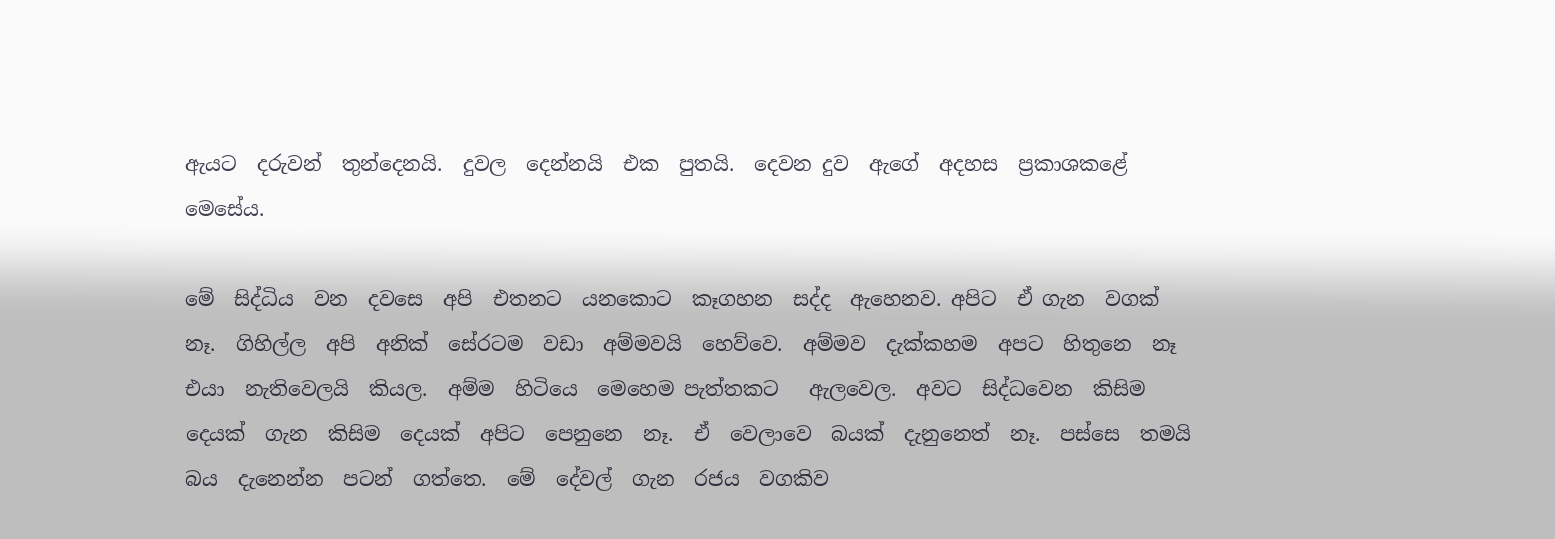ඇයට  දරුවන්  තුන්දෙනයි.  දුවල  දෙන්නයි  එක  පුතයි.  දෙවන දුව  ඇගේ  අදහස  ප්‍රකාශකළේ  මෙසේය.

මේ  සිද්ධිය  වන  දවසෙ  අපි  එතනට  යනකොට  කෑගහන  සද්ද  ඇහෙනව. අපිට  ඒ ගැන  වගක් නෑ.  ගිහිල්ල  අපි  අනික්  සේරටම  වඩා  අම්මවයි  හෙව්වෙ.  අම්මව  දැක්කහම  අපට  හිතුනෙ  නෑ  එයා  නැතිවෙලයි  කියල.  අම්ම  හිටියෙ  මෙහෙම පැත්තකට   ඇලවෙල.  අවට  සිද්ධවෙන  කිසිම  දෙයක්  ගැන  කිසිම  දෙයක්  අපිට  පෙනුනෙ  නෑ.  ඒ  වෙලාවෙ  බයක්  දැනුනෙත්  නෑ.  පස්සෙ  තමයි  බය  දැනෙන්න  පටන්  ගත්තෙ.  මේ  දේවල්  ගැන  රජය  වගකිව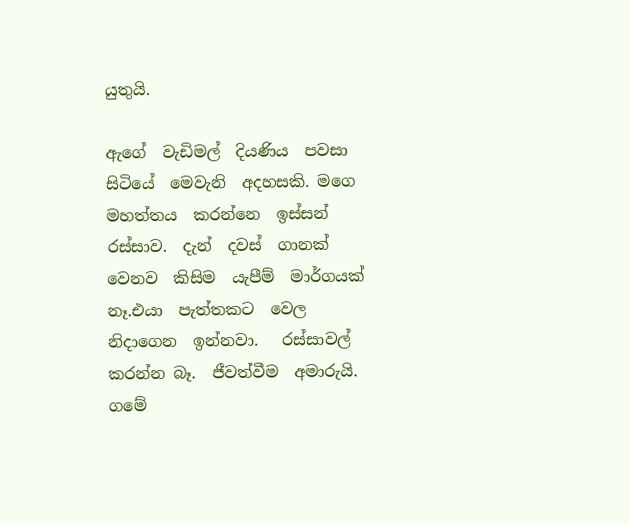යුතුයි.

ඇගේ  වැඩිමල්  දියණිය  පවසා  සිටියේ  මෙවැනි  අදහසකි. මගෙ  මහත්තය  කරන්නෙ  ඉස්සන්  රස්සාව.  දැන්  දවස්  ගානක්  වෙනව  කිසිම  යැපීම්  මාර්ගයක්  නෑ.එයා  පැත්තකට  වෙල  නිදාගෙන  ඉන්නවා.   රස්සාවල්  කරන්න බෑ.  ජීවත්වීම  අමාරුයි. ගමේ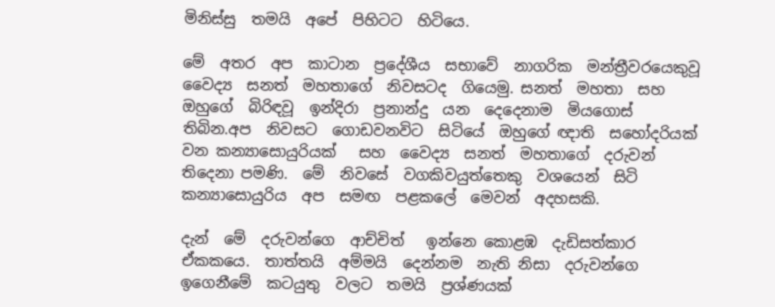මිනිස්සු  තමයි  අපේ  පිහිටට  හිටියෙ.

මේ  අතර  අප  කාටාන  ප්‍රදේශීය  සභාවේ  නාගරික  මන්ත්‍රීවරයෙකුවූ  වෛද්‍ය  සනත්  මහතාගේ  නිවසටද  ගියෙමු. සනත්  මහතා  සහ  ඔහුගේ  බිරිඳවූ  ඉන්දිරා  ප්‍රනාන්දු  යන  දෙදෙනාම  මියගොස්  තිබින.අප  නිවසට  ගොඩවනවිට  සිටියේ  ඔහුගේ ඥාති  සහෝදරියක්  වන කන්‍යාසොයුරියක්   සහ  වෛද්‍ය  සනත්  මහතාගේ  දරුවන්  තිදෙනා පමණි.  මේ  නිවසේ  වගකිවයුත්තෙකු  වශයෙන්  සිටි  කන්‍යාසොයුරිය  අප  සමඟ  පළකලේ  මෙවන්  අදහසකි.

දැන්  මේ  දරුවන්ගෙ  ආච්චිත්   ඉන්නෙ කොළඹ  දැඩිසත්කාර  ඒකකයෙ.  තාත්තයි  අම්මයි  දෙන්නම  නැති නිසා  දරුවන්ගෙ  ඉගෙනීමේ  කටයුතු  වලට  තමයි  ප්‍රශ්ණයක්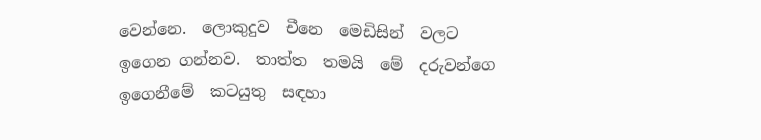වෙන්නෙ.  ලොකුදුව  චීනෙ  මෙඩිසින්  වලට  ඉගෙන ගන්නව.  තාත්ත  තමයි  මේ  දරුවන්ගෙ  ඉගෙනීමේ  කටයුතු  සඳහා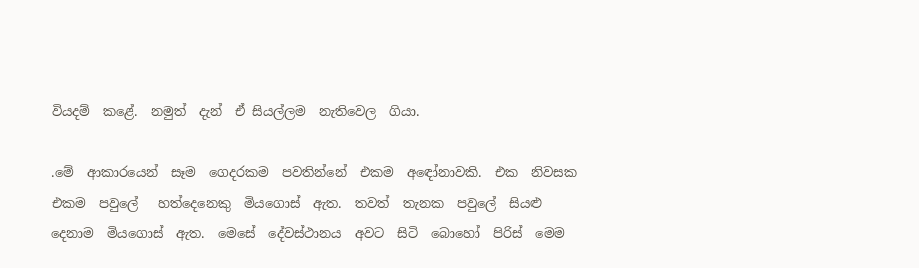වියදම්  කළේ.  නමුත්  දැන්  ඒ සියල්ලම  නැතිවෙල  ගියා.

.මේ  ආකාරයෙන්  සෑම  ගෙදරකම  පවතින්නේ  එකම  අ‍ඳෝනාවකි.  එක  නිවසක  එකම  පවුලේ   හත්දෙනෙකු  මියගොස්  ඇත.  තවත්  තැනක  පවුලේ  සියළු  දෙනාම  මියගොස්  ඇත.  මෙසේ  දේවස්ථානය  අවට  සිටි  බොහෝ  පිරිස්  මෙම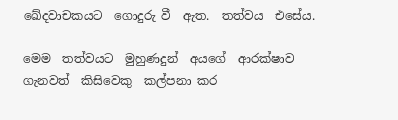ඛේදවාචකයට  ගොදුරු වී  ඇත.  තත්වය  එසේය.

මෙම  තත්වයට  මුහුණදුන්  අයගේ  ආරක්ෂාව  ගැනවත්  කිසිවෙකු  කල්පනා කර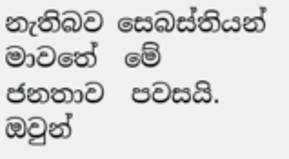නැතිබව සෙබස්තියන්  මාවතේ  මේ  ජනතාව  පවසයි.  ඔවුන්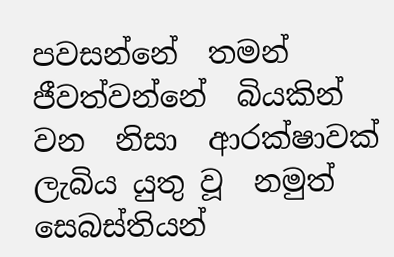පවසන්නේ  තමන්  ජීවත්වන්නේ  බියකින්  වන  නිසා  ආරක්ෂාවක්  ලැබිය යුතු වූ  නමුත්  සෙබස්තියන්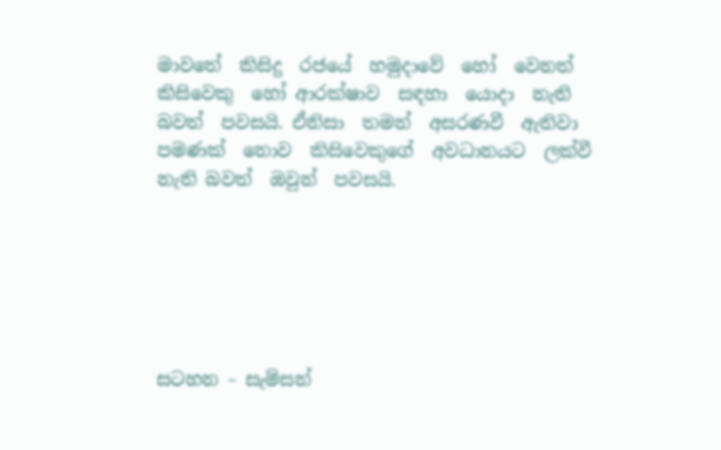මාවතේ  කිසිදු  රජයේ  හමුදාවේ  හෝ  වෙනත්  කිසිවෙකු  හෝ ආරක්ෂාව  සඳහා  යොදා  නැති බවත්  පවසයි. ඒනිසා  තමන්  අසරණවී  ඇතිවා  පමණක්  නොව  කිසිවෙකුගේ  අවධානයට  ලක්වී  නැති බවත්  ඔවුන්  පවසයි.






සටහන – සැම්සන්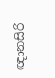ඥානසිරි